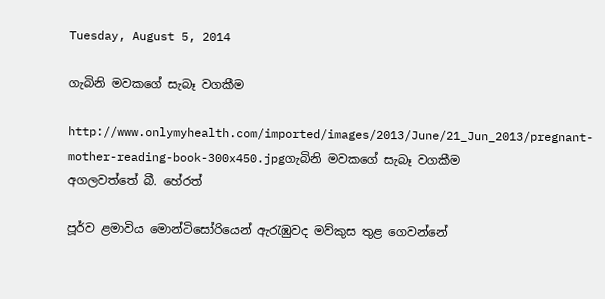Tuesday, August 5, 2014

ගැබිනි මවකගේ සැබෑ වගකීම

http://www.onlymyhealth.com/imported/images/2013/June/21_Jun_2013/pregnant-mother-reading-book-300x450.jpgගැබිනි මවකගේ සැබෑ වගකීම
අගලවත්තේ බී. හේරත්

පූර්ව ළමාවිය මොන්ටිසෝරියෙන් ඇරැඹුවද මව්කුස තුළ ගෙවන්නේ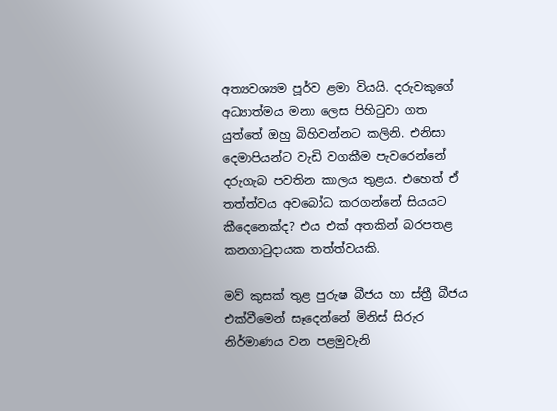අත්‍යවශ්‍යම පූර්ව ළමා වියයි. දරුවකුගේ අධ්‍යාත්මය මනා ලෙස පිහිටුවා ගත යුත්තේ ඔහු බිහිවන්නට කලිනි. එනිසා දෙමාපියන්ට වැඩි වගකීම පැවරෙන්නේ දරුගැබ පවතින කාලය තුළය. එහෙත් ඒ තත්ත්වය අවබෝධ කරගන්නේ සියයට කීදෙනෙක්‌ද? එය එක්‌ අතකින් බරපතළ කනගාටුදායක තත්ත්වයකි.

මව් කුසක්‌ තුළ පුරුෂ බීජය හා ස්‌ත්‍රී බීජය එක්‌වීමෙන් සෑදෙන්නේ මිනිස්‌ සිරුර නිර්මාණය වන පළමුවැනි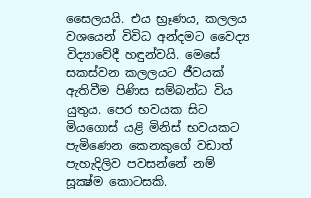සෛලයයි. එය භ්‍රෑණය, කලලය වශයෙන් විවිධ අන්දමට වෛද්‍ය විද්‍යාවේදී හඳුන්වයි. මෙසේ සකස්‌වන කලලයට ජීවයක්‌ ඇතිවීම පිණිස සම්බන්ධ විය යුතුය. පෙර භවයක සිට මියගොස්‌ යළි මිනිස්‌ භවයකට පැමිණෙන කෙනකුගේ වඩාත් පැහැදිලිව පවසන්නේ නම් සූක්‍ෂ්ම කොටසකි.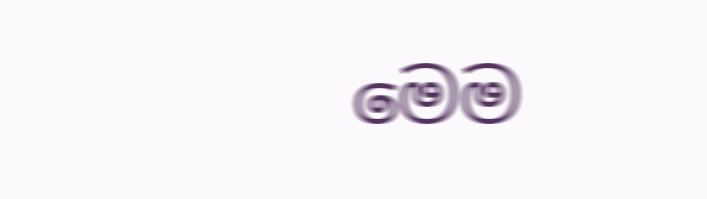මෙම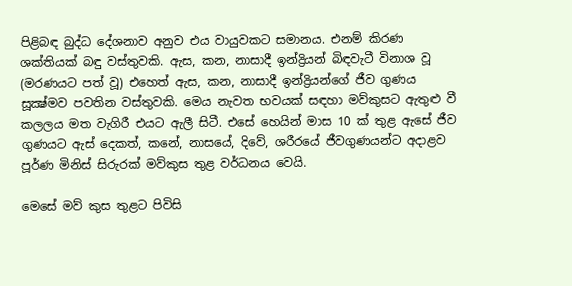පිළිබඳ බුද්ධ දේශනාව අනුව එය වායුවකට සමානය. එනම් කිරණ ශක්‌තියක්‌ බඳු වස්‌තුවකි. ඇස, කන, නාසාදී ඉන්ද්‍රියන් බිඳවැටී විනාශ වූ (මරණයට පත් වූ) එහෙත් ඇස, කන, නාසාදී ඉන්ද්‍රියන්ගේ ජීව ගුණය සූක්‍ෂ්මව පවතින වස්‌තුවකි. මෙය නැවත භවයක්‌ සඳහා මව්කුසට ඇතුළු වී කලලය මත වැගිරී එයට ඇලී සිටී. එසේ හෙයින් මාස 10 ක්‌ තුළ ඇසේ ජීව ගුණයට ඇස්‌ දෙකත්, කනේ, නාසයේ, දිවේ, ශරීරයේ ජීවගුණයන්ට අදාළව පූර්ණ මිනිස්‌ සිරුරක්‌ මව්කුස තුළ වර්ධනය වෙයි.

මෙසේ මව් කුස තුළට පිවිසි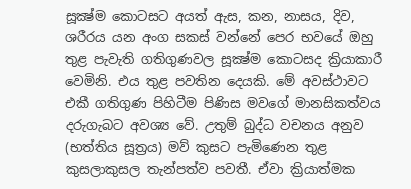සූක්‍ෂ්ම කොටසට අයත් ඇස, කන, නාසය, දිව, ශරීරය යන අංග සකස්‌ වන්නේ පෙර භවයේ ඔහු තුළ පැවැති ගතිගුණවල සූක්‍ෂ්ම කොටසද ක්‍රියාකාරී වෙමිනි. එය තුළ පවතින දෙයකි. මේ අවස්‌ථාවට එකී ගතිගුණ පිහිටීම පිණිස මවගේ මානසිකත්වය දරුගැබට අවශ්‍ය වේ. උතුම් බුද්ධ වචනය අනුව (භත්තිය සූත්‍රය) මව් කුසට පැමිණෙන තුළ කුසලාකුසල තැන්පත්ව පවතී. ඒවා ක්‍රියාත්මක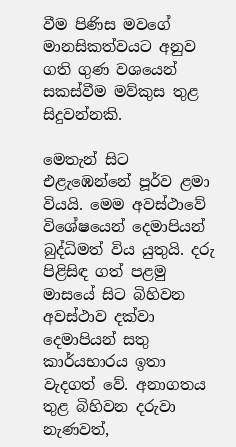වීම පිණිස මවගේ මානසිකත්වයට අනුව ගති ගුණ වශයෙන් සකස්‌වීම මව්කුස තුළ සිදුවන්නකි.

මෙතැන් සිට එළැඹෙන්නේ පූර්ව ළමා වියයි. මෙම අවස්‌ථාවේ විශේෂයෙන් දෙමාපියන් බුද්ධිමත් විය යුතුයි. දරු පිළිසිඳ ගත් පළමු මාසයේ සිට බිහිවන අවස්‌ථාව දක්‌වා දෙමාපියන් සතු කාර්යභාරය ඉතා වැදගත් වේ. අනාගතය තුළ බිහිවන දරුවා නැණවත්,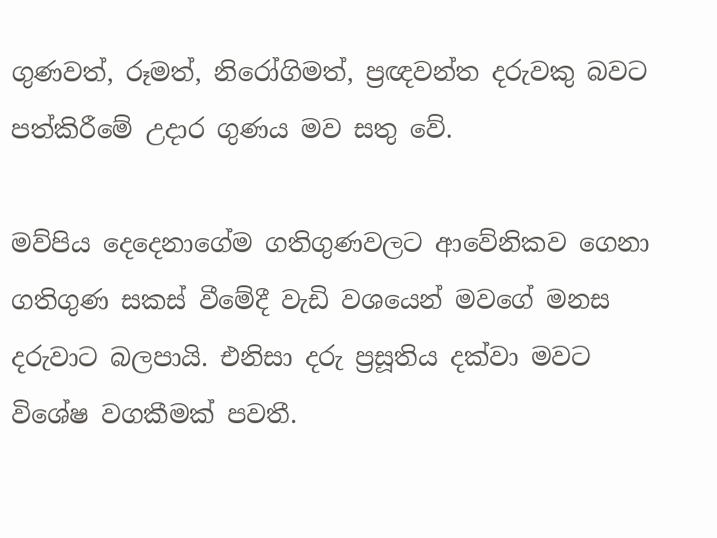ගුණවත්, රූමත්, නිරෝගිමත්, ප්‍රඥවන්ත දරුවකු බවට පත්කිරීමේ උදාර ගුණය මව සතු වේ.

මව්පිය දෙදෙනාගේම ගතිගුණවලට ආවේනිකව ගෙනා ගතිගුණ සකස්‌ වීමේදී වැඩි වශයෙන් මවගේ මනස දරුවාට බලපායි. එනිසා දරු ප්‍රසූතිය දක්‌වා මවට විශේෂ වගකීමක්‌ පවතී.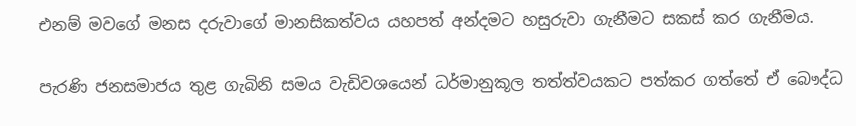එනම් මවගේ මනස දරුවාගේ මානසිකත්වය යහපත් අන්දමට හසුරුවා ගැනීමට සකස්‌ කර ගැනීමය.

පැරණි ජනසමාජය තුළ ගැබිනි සමය වැඩිවශයෙන් ධර්මානුකූල තත්ත්වයකට පත්කර ගත්තේ ඒ බෞද්ධ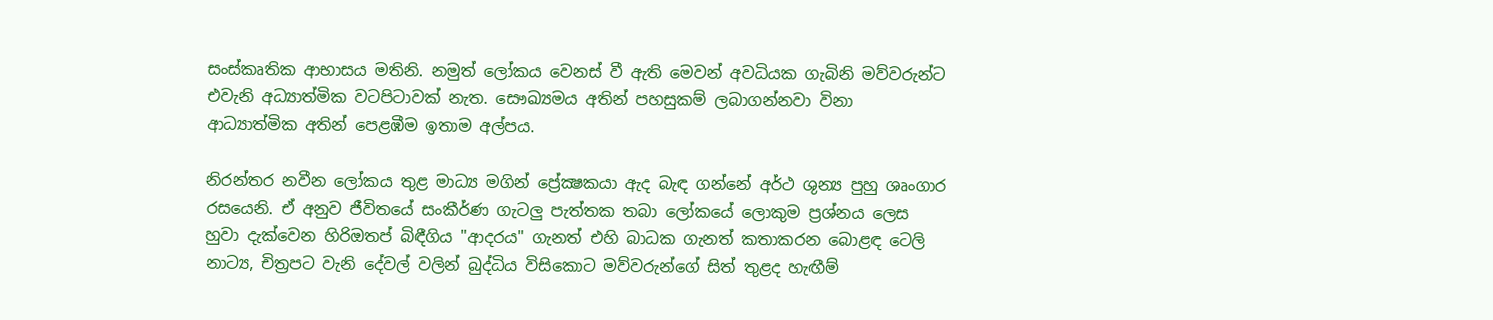සංස්‌කෘතික ආභාසය මතිනි. නමුත් ලෝකය වෙනස්‌ වී ඇති මෙවන් අවධියක ගැබිනි මව්වරුන්ට එවැනි අධ්‍යාත්මික වටපිටාවක්‌ නැත. සෞඛ්‍යමය අතින් පහසුකම් ලබාගන්නවා විනා ආධ්‍යාත්මික අතින් පෙළඹීම ඉතාම අල්පය.

නිරන්තර නවීන ලෝකය තුළ මාධ්‍ය මගින් ප්‍රේක්‍ෂකයා ඇද බැඳ ගන්නේ අර්ථ ශුන්‍ය පුහු ශෘංගාර රසයෙනි. ඒ අනුව ජීවිතයේ සංකීර්ණ ගැටලු පැත්තක තබා ලෝකයේ ලොකුම ප්‍රශ්නය ලෙස හුවා දැක්‌වෙන හිරිඔතප් බිඳීගිය "ආදරය" ගැනත් එහි බාධක ගැනත් කතාකරන බොළඳ ටෙලි නාට්‍ය, චිත්‍රපට වැනි දේවල් වලින් බුද්ධිය විසිකොට මව්වරුන්ගේ සිත් තුළද හැඟීම්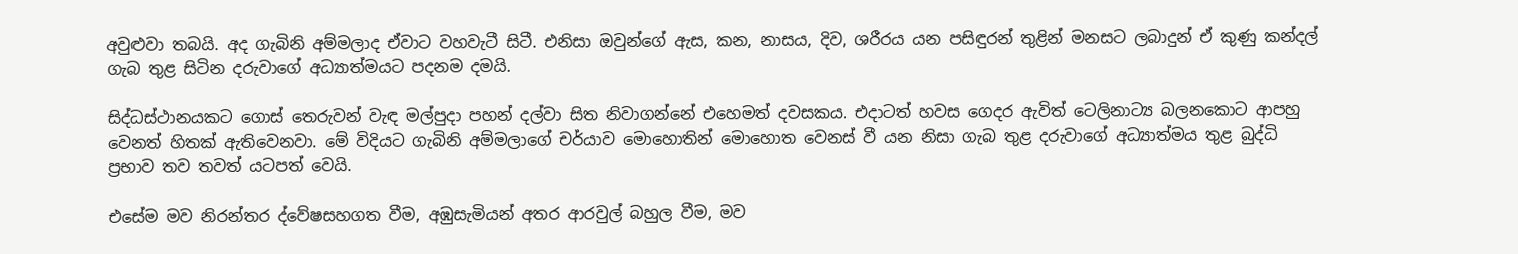අවුළුවා තබයි. අද ගැබිනි අම්මලාද ඒවාට වහවැටී සිටී. එනිසා ඔවුන්ගේ ඇස, කන, නාසය, දිව, ශරීරය යන පසිඳුරන් තුළින් මනසට ලබාදුන් ඒ කුණු කන්දල් ගැබ තුළ සිටින දරුවාගේ අධ්‍යාත්මයට පදනම දමයි.

සිද්ධස්‌ථානයකට ගොස්‌ තෙරුවන් වැඳ මල්පුදා පහන් දල්වා සිත නිවාගන්නේ එහෙමත් දවසකය. එදාටත් හවස ගෙදර ඇවිත් ටෙලිනාට්‍ය බලනකොට ආපහු වෙනත් හිතක්‌ ඇතිවෙනවා. මේ විදියට ගැබිනි අම්මලාගේ චර්යාව මොහොතින් මොහොත වෙනස්‌ වී යන නිසා ගැබ තුළ දරුවාගේ අධ්‍යාත්මය තුළ බුද්ධි ප්‍රභාව තව තවත් යටපත් වෙයි.

එසේම මව නිරන්තර ද්වේෂසහගත වීම, අඹුසැමියන් අතර ආරවුල් බහුල වීම, මව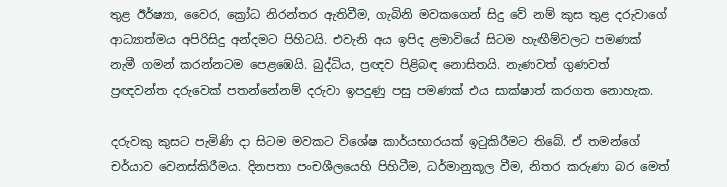තුළ ඊර්ෂ්‍යා, වෛර, ක්‍රෝධ නිරන්තර ඇතිවීම, ගැබිනි මවකගෙන් සිදු වේ නම් කුස තුළ දරුවාගේ ආධ්‍යාත්මය අපිරිසිදු අන්දමට පිහිටයි. එවැනි අය ඉපිද ළමාවියේ සිටම හැඟීම්වලට පමණක්‌ නැමී ගමන් කරන්නටම පෙළඹෙයි. බුද්ධිය, ප්‍රඥව පිළිබඳ නොසිතයි. නැණවත් ගුණවත් ප්‍රඥවන්ත දරුවෙක්‌ පතන්නේනම් දරුවා ඉපදුණු පසු පමණක්‌ එය සාක්‌ෂාත් කරගත නොහැක.

දරුවකු කුසට පැමිණි දා සිටම මවකට විශේෂ කාර්යභාරයක්‌ ඉටුකිරීමට තිබේ. ඒ තමන්ගේ චර්යාව වෙනස්‌කිරීමය. දිනපතා පංචශීලයෙහි පිහිටීම, ධර්මානුකූල වීම, නිතර කරුණා බර මෙත්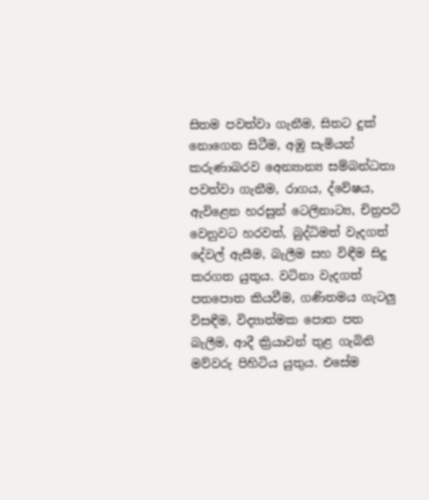සිතම පවත්වා ගැනීම, සිතට දුක්‌ නොගෙන සිටීම, අඹු සැමියන් කරුණාබරව අෙන්‍යාන්‍ය සම්බන්ධතා පවත්වා ගැනීම, රාගය, ද්වේෂය, ඇවිළෙන හරසුන් ටෙලිනාට්‍ය, චිත්‍රපටි වෙනුවට හරවත්, බුද්ධිමත් වැදගත් දේවල් ඇසීම, බැලීම සහ විඳීම සිදු කරගත යුතුය. වටිනා වැදගත් පතපොත කියවීම, ගණිතමය ගැටලු විසඳීම, විද්‍යාත්මක පොත පත බැලීම, ආදී ක්‍රියාවන් තුළ ගැබිනි මව්වරු පිහිටිය යුතුය. එසේම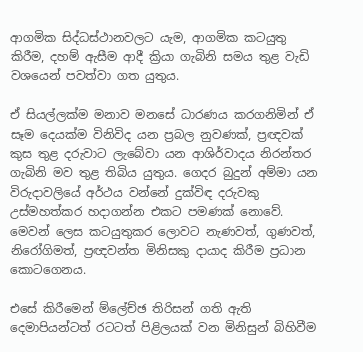ආගමික සිද්ධස්‌ථානවලට යැම, ආගමික කටයුතු කිරීම, දහම් ඇසීම ආදී ක්‍රියා ගැබිනි සමය තුළ වැඩි වශයෙන් පවත්වා ගත යුතුය.

ඒ සියල්ලක්‌ම මනාව මනසේ ධාරණය කරගනිමින් ඒ සෑම දෙයක්‌ම විනිවිද යන ප්‍රබල නුවණක්‌, ප්‍රඥවක්‌ කුස තුළ දරුවාට ලැබේවා යන ආශිර්වාදය නිරන්තර ගැබිනි මව තුළ තිබිය යුතුය. ගෙදර බුදුන් අම්මා යන විරුදාවලියේ අර්ථය වන්නේ දුක්‌විඳ දරුවකු උස්‌මහත්කර හදාගන්න එකට පමණක්‌ නොවේ. මෙවන් ලෙස කටයුතුකර ලොවට නැණවත්, ගුණවත්, නිරෝගිමත්, ප්‍රඥවන්ත මිනිසකු දායාද කිරීම ප්‍රධාන කොටගෙනය.

එසේ කිරීමෙන් ම්ලේච්ඡ තිරිසන් ගති ඇති දෙමාපියන්ටත් රටටත් පිළිලයක්‌ වන මිනිසුන් බිහිවීම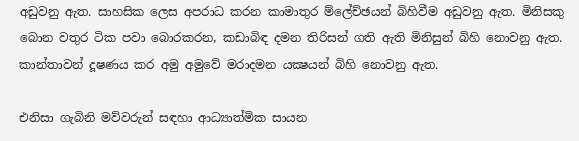අඩුවනු ඇත. සාහසික ලෙස අපරාධ කරන කාමාතුර ම්ලේච්ඡයන් බිහිවීම අඩුවනු ඇත. මිනිසකු බොන වතුර ටික පවා බොරකරන, කඩාබිඳ දමන තිරිසන් ගති ඇති මිනිසුන් බිහි නොවනු ඇත. කාන්තාවන් දූෂණය කර අමු අමුවේ මරාදමන යක්‍ෂයන් බිහි නොවනු ඇත.

එනිසා ගැබිනි මව්වරුන් සඳහා ආධ්‍යාත්මික සායන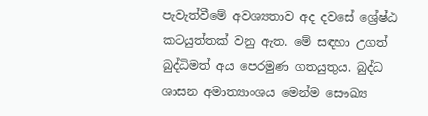පැවැත්වීමේ අවශ්‍යතාව අද දවසේ ශ්‍රේෂ්ඨ කටයුත්තක්‌ වනු ඇත. මේ සඳහා උගත් බුද්ධිමත් අය පෙරමුණ ගතයුතුය. බුද්ධ ශාසන අමාත්‍යාංශය මෙන්ම සෞඛ්‍ය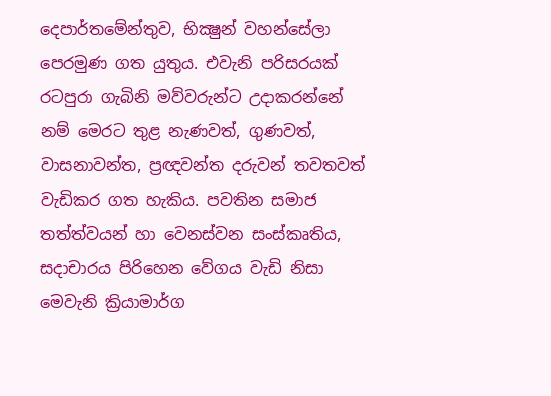දෙපාර්තමේන්තුව, භික්‍ෂුන් වහන්සේලා පෙරමුණ ගත යුතුය. එවැනි පරිසරයක්‌ රටපුරා ගැබිනි මව්වරුන්ට උදාකරන්නේ නම් මෙරට තුළ නැණවත්, ගුණවත්, වාසනාවන්ත, ප්‍රඥවන්ත දරුවන් තවතවත් වැඩිකර ගත හැකිය. පවතින සමාජ තත්ත්වයන් හා වෙනස්‌වන සංස්‌කෘතිය, සදාචාරය පිරිහෙන වේගය වැඩි නිසා මෙවැනි ක්‍රියාමාර්ග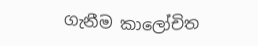ගැනීම කාලෝචිත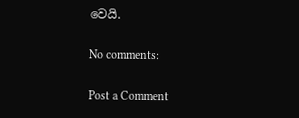වෙයි.

No comments:

Post a Comment